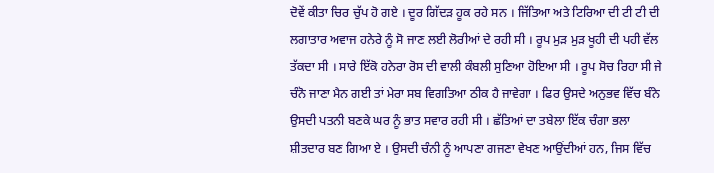ਦੋਵੇਂ ਕੀਤਾ ਚਿਰ ਚੁੱਪ ਹੋ ਗਏ । ਦੂਰ ਗਿੱਦੜ ਹੂਕ ਰਹੇ ਸਨ । ਜਿੱਤਿਆ ਅਤੇ ਟਿਰਿਆ ਦੀ ਟੀ ਟੀ ਦੀ ਲਗਾਤਾਰ ਅਵਾਜ ਹਨੇਰੇ ਨੂੰ ਸੋ ਜਾਣ ਲਈ ਲੋਰੀਆਂ ਦੇ ਰਹੀ ਸੀ । ਰੂਪ ਮੁੜ ਮੁੜ ਖੂਹੀ ਦੀ ਪਹੀ ਵੱਲ ਤੱਕਦਾ ਸੀ । ਸਾਰੇ ਇੱਕੋ ਹਨੇਰਾ ਰੋਸ ਦੀ ਵਾਲੀ ਕੰਬਲੀ ਸੁਣਿਆ ਹੋਇਆ ਸੀ । ਰੂਪ ਸੋਚ ਰਿਹਾ ਸੀ ਜੇ ਚੰਨੋ ਜਾਣਾ ਮੈਨ ਗਈ ਤਾਂ ਮੇਰਾ ਸਬ ਵਿਗਤਿਆ ਠੀਕ ਹੈ ਜਾਵੇਗਾ । ਫਿਰ ਉਸਦੇ ਅਨੁਭਵ ਵਿੱਚ ਬੰਨੇ ਉਸਦੀ ਪਤਨੀ ਬਣਕੇ ਘਰ ਨੂੰ ਭਾਤ ਸਵਾਰ ਰਹੀ ਸੀ । ਛੱਤਿਆਂ ਦਾ ਤਬੇਲਾ ਇੱਕ ਚੰਗਾ ਭਲਾ ਸ਼ੀਤਦਾਰ ਬਣ ਗਿਆ ਏ । ਉਸਦੀ ਚੰਨੀ ਨੂੰ ਆਪਣਾ ਗਜਣਾ ਵੇਖਣ ਆਉਂਦੀਆਂ ਹਨ, ਜਿਸ ਵਿੱਚ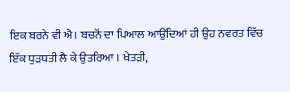ਇਕ ਬਰਨੇ ਵੀ ਐ। ਬਚਨੋਂ ਦਾ ਪਿਆਲ ਆਉਂਦਿਆਂ ਹੀ ਉਹ ਨਵਰਤ ਵਿੱਚ ਇੱਕ ਧੁੜਧਤੀ ਲੈ ਕੇ ਉਤਰਿਆ । ਖੇਤੜੀ,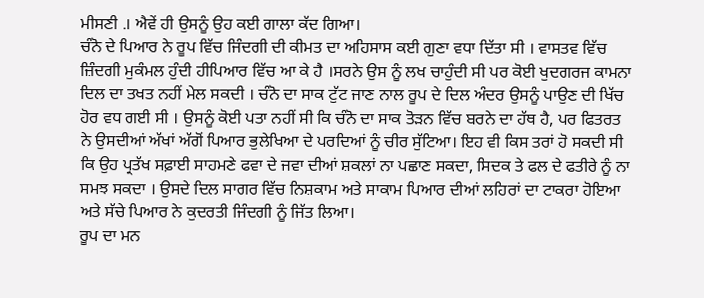ਮੀਸਣੀ .। ਐਵੇਂ ਹੀ ਉਸਨੂੰ ਉਹ ਕਈ ਗਾਲਾ ਕੱਦ ਗਿਆ।
ਚੰਨੋ ਦੇ ਪਿਆਰ ਨੇ ਰੂਪ ਵਿੱਚ ਜਿੰਦਗੀ ਦੀ ਕੀਮਤ ਦਾ ਅਹਿਸਾਸ ਕਈ ਗੁਣਾ ਵਧਾ ਦਿੱਤਾ ਸੀ । ਵਾਸਤਵ ਵਿੱਚ ਜ਼ਿੰਦਗੀ ਮੁਕੰਮਲ ਹੁੰਦੀ ਹੀਪਿਆਰ ਵਿੱਚ ਆ ਕੇ ਹੈ ।ਸਰਨੇ ਉਸ ਨੂੰ ਲਖ ਚਾਹੁੰਦੀ ਸੀ ਪਰ ਕੋਈ ਖੁਦਗਰਜ ਕਾਮਨਾ ਦਿਲ ਦਾ ਤਖਤ ਨਹੀਂ ਮੇਲ ਸਕਦੀ । ਚੰਨੋ ਦਾ ਸਾਕ ਟੁੱਟ ਜਾਣ ਨਾਲ ਰੂਪ ਦੇ ਦਿਲ ਅੰਦਰ ਉਸਨੂੰ ਪਾਉਣ ਦੀ ਖਿੱਚ ਹੋਰ ਵਧ ਗਈ ਸੀ । ਉਸਨੂੰ ਕੋਈ ਪਤਾ ਨਹੀਂ ਸੀ ਕਿ ਚੰਨੋ ਦਾ ਸਾਕ ਤੋੜਨ ਵਿੱਚ ਬਰਨੇ ਦਾ ਹੱਥ ਹੈ, ਪਰ ਫਿਤਰਤ ਨੇ ਉਸਦੀਆਂ ਅੱਖਾਂ ਅੱਗੋਂ ਪਿਆਰ ਭੁਲੇਖਿਆ ਦੇ ਪਰਦਿਆਂ ਨੂੰ ਚੀਰ ਸੁੱਟਿਆ। ਇਹ ਵੀ ਕਿਸ ਤਰਾਂ ਹੋ ਸਕਦੀ ਸੀ ਕਿ ਉਹ ਪ੍ਰਤੱਖ ਸਫ਼ਾਈ ਸਾਹਮਣੇ ਫਵਾ ਦੇ ਜਵਾ ਦੀਆਂ ਸ਼ਕਲਾਂ ਨਾ ਪਛਾਣ ਸਕਦਾ, ਸਿਦਕ ਤੇ ਫਲ ਦੇ ਫਤੀਰੇ ਨੂੰ ਨਾ ਸਮਝ ਸਕਦਾ । ਉਸਦੇ ਦਿਲ ਸਾਗਰ ਵਿੱਚ ਨਿਸ਼ਕਾਮ ਅਤੇ ਸਾਕਾਮ ਪਿਆਰ ਦੀਆਂ ਲਹਿਰਾਂ ਦਾ ਟਾਕਰਾ ਹੋਇਆ ਅਤੇ ਸੱਚੇ ਪਿਆਰ ਨੇ ਕੁਦਰਤੀ ਜਿੰਦਗੀ ਨੂੰ ਜਿੱਤ ਲਿਆ।
ਰੂਪ ਦਾ ਮਨ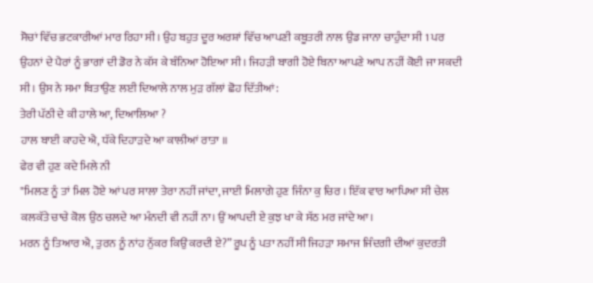ਸੋਚਾਂ ਵਿੱਚ ਭਟਕਾਰੀਆਂ ਮਾਰ ਰਿਹਾ ਸੀ। ਉਹ ਬਹੁਤ ਦੂਰ ਅਰਸ਼ਾਂ ਵਿੱਚ ਆਪਣੀ ਕਬੂਤਰੀ ਨਾਲ ਉਡ ਜਾਨਾ ਚਾਹੁੰਦਾ ਸੀ 1 ਪਰ ਉਹਨਾਂ ਦੇ ਪੈਰਾਂ ਨੂੰ ਭਾਗਾਂ ਦੀ ਡੋਰ ਨੇ ਕੱਸ ਕੇ ਬੰਨਿਆ ਹੋਇਆ ਸੀ । ਜਿਹੜੀ ਬਾਗੀ ਹੋਏ ਬਿਨਾ ਆਪਣੇ ਆਪ ਨਹੀਂ ਕੋਈ ਜਾ ਸਕਦੀ ਸੀ । ਉਸ ਨੇ ਸਮਾ ਬਿਤਾਉਣ ਲਈ ਦਿਆਲੇ ਨਾਲ ਮੁੜ ਗੱਲਾਂ ਛੋਹ ਦਿੱਤੀਆਂ:
ਤੇਰੀ ਪੱਠੀ ਦੇ ਕੀ ਹਾਲੇ ਆ, ਦਿਆਲਿਆ ?
ਹਾਲ ਬਾਈ ਕਾਹਦੇ ਐ, ਧੱਕੇ ਦਿਹਾੜਦੇ ਆ ਕਾਲੀਆਂ ਰਾਤਾ ॥
ਫੇਰ ਵੀ ਹੁਣ ਕਦੇ ਮਿਲੇ ਨੀ
"ਮਿਲਣ ਨੂੰ ਤਾਂ ਮਿਲ ਹੋਏ ਆਂ ਪਰ ਸਾਲਾ ਤੇਰਾ ਨਹੀਂ ਜਾਂਦਾ, ਜਾਈ ਮਿਲਾਗੇ ਹੁਣ ਜਿੰਨਾ ਕੁ ਚਿਰ । ਇੱਕ ਵਾਰ ਆਪਿਆ ਸੀ ਚੇਲ ਕਲਕੱਤੇ ਚਾਚੇ ਕੋਲ ਉਠ ਚਲਦੇ ਆ ਮੰਨਦੀ ਵੀ ਨਹੀਂ ਨਾ। ਉਂ ਆਪਦੀ ਏ ਕੁਝ ਖਾ ਕੇ ਸੱਠ ਮਰ ਜਾਂਦੇ ਆ।
ਮਰਨ ਨੂੰ ਤਿਆਰ ਐ, ਤੁਰਨ ਨੂੰ ਨਾਂਹ ਨੁੱਕਰ ਕਿਉਂ ਕਰਦੀ ਏ?” ਰੂਪ ਨੂੰ ਪਤਾ ਨਹੀਂ ਸੀ ਜਿਹੜਾ ਸਮਾਜ ਜਿੰਦਗੀ ਦੀਆਂ ਕੁਦਰਤੀ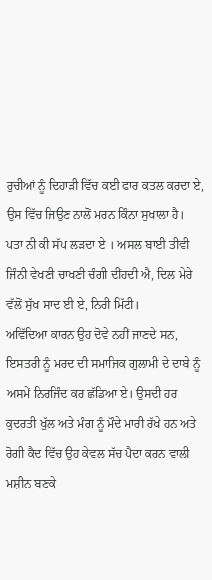ਰੁਚੀਆਂ ਨੂੰ ਦਿਹਾੜੀ ਵਿੱਚ ਕਈ ਫਾਰ ਕਤਲ ਕਰਦਾ ਏ, ਉਸ ਵਿੱਚ ਜਿਉਣ ਨਾਲੋਂ ਮਰਨ ਕਿੰਨਾ ਸੁਖਾਲਾ ਹੈ।
ਪਤਾ ਨੀ ਕੀ ਸੱਪ ਲੜਦਾ ਏ । ਅਸਲ ਬਾਈ ਤੀਵੀ ਜਿੰਨੀ ਵੇਖਣੀ ਚਾਖਣੀ ਚੰਗੀ ਦੀਂਹਦੀ ਐ, ਦਿਲ ਮੇਰੇ ਵੱਲੋਂ ਸੁੱਖ ਸਾਦ ਈ ਏ, ਨਿਰੀ ਮਿੱਟੀ।
ਅਵਿੱਦਿਆ ਕਾਰਨ ਉਹ ਦੋਵੇ ਨਹੀਂ ਜਾਣਦੇ ਸਨ, ਇਸਤਰੀ ਨੂੰ ਮਰਦ ਦੀ ਸਮਾਜਿਕ ਗੁਲਾਮੀ ਦੇ ਦਾਬੇ ਨੂੰ ਅਸਮੇਂ ਨਿਰਜਿੰਦ ਕਰ ਛੱਡਿਆ ਏ। ਉਸਦੀ ਹਰ ਕੁਦਰਤੀ ਖੁੱਲ ਅਤੇ ਮੰਗ ਨੂੰ ਮੌਦੇ ਮਾਰੀ ਰੱਖੇ ਹਨ ਅਤੇ ਰੋਗੀ ਕੈਦ ਵਿੱਚ ਉਹ ਕੇਵਲ ਸੱਚ ਪੈਦਾ ਕਰਨ ਵਾਲੀ ਮਸ਼ੀਨ ਬਣਕੇ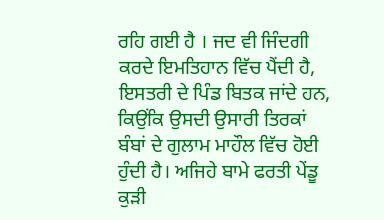ਰਹਿ ਗਈ ਹੈ । ਜਦ ਵੀ ਜਿੰਦਗੀ ਕਰਦੇ ਇਮਤਿਹਾਨ ਵਿੱਚ ਪੈਂਦੀ ਹੈ, ਇਸਤਰੀ ਦੇ ਪਿੰਡ ਬਿਤਕ ਜਾਂਦੇ ਹਨ, ਕਿਉਂਕਿ ਉਸਦੀ ਉਸਾਰੀ ਤਿਰਕਾਂ ਬੰਬਾਂ ਦੇ ਗੁਲਾਮ ਮਾਹੌਲ ਵਿੱਚ ਹੋਈ ਹੁੰਦੀ ਹੈ। ਅਜਿਹੇ ਬਾਮੇ ਫਰਤੀ ਪੇਂਡੂ ਕੁੜੀ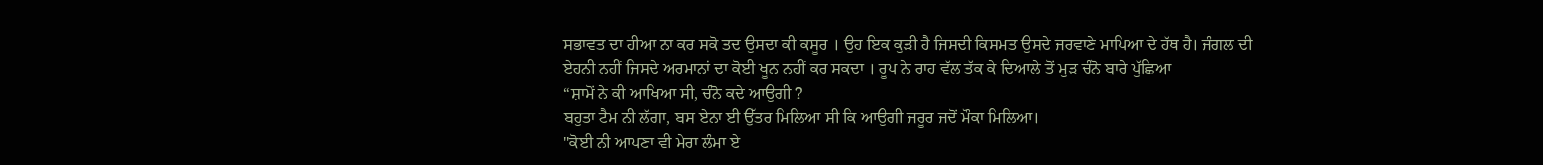ਸਭਾਵਤ ਦਾ ਹੀਆ ਨਾ ਕਰ ਸਕੋ ਤਦ ਉਸਦਾ ਕੀ ਕਸੂਰ । ਉਹ ਇਕ ਕੁੜੀ ਹੈ ਜਿਸਦੀ ਕਿਸਮਤ ਉਸਦੇ ਜਰਵਾਣੇ ਮਾਪਿਆ ਦੇ ਹੱਥ ਹੈ। ਜੰਗਲ ਦੀ ਏਹਨੀ ਨਹੀਂ ਜਿਸਦੇ ਅਰਮਾਨਾਂ ਦਾ ਕੋਈ ਖੂਨ ਨਹੀਂ ਕਰ ਸਕਦਾ । ਰੂਪ ਨੇ ਰਾਹ ਵੱਲ ਤੱਕ ਕੇ ਦਿਆਲੇ ਤੋਂ ਮੁੜ ਚੰਨੋ ਬਾਰੇ ਪੁੱਛਿਆ
“ਸ਼ਾਮੋਂ ਨੇ ਕੀ ਆਖਿਆ ਸੀ, ਚੰਨੋ ਕਦੇ ਆਉਗੀ ?
ਬਹੁਤਾ ਟੈਮ ਨੀ ਲੱਗਾ, ਬਸ ਏਨਾ ਈ ਉੱਤਰ ਮਿਲਿਆ ਸੀ ਕਿ ਆਉਗੀ ਜਰੂਰ ਜਦੋਂ ਮੌਕਾ ਮਿਲਿਆ।
"ਕੋਈ ਨੀ ਆਪਣਾ ਵੀ ਮੇਰਾ ਲੰਮਾ ਏ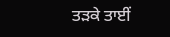ਤੜਕੇ ਤਾਈਂ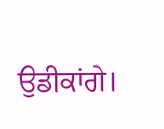ਉਡੀਕਾਂਗੇ।